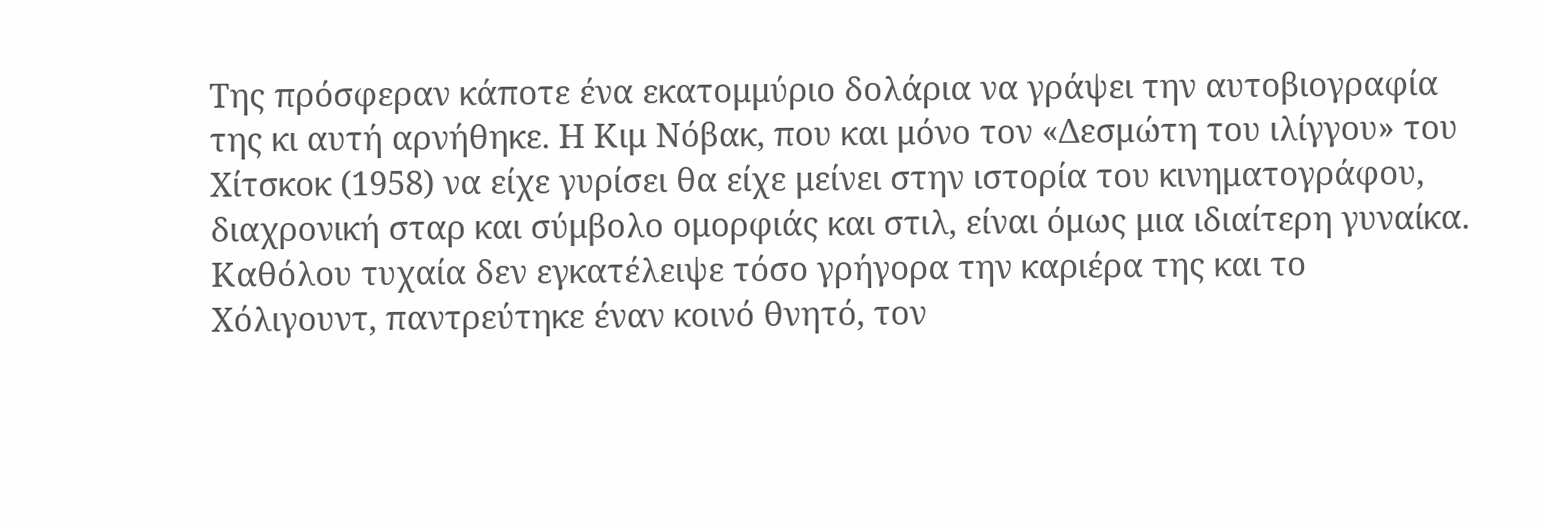Της πρόσφεραν κάποτε ένα εκατομμύριο δολάρια να γράψει την αυτοβιογραφία της κι αυτή αρνήθηκε. Η Κιμ Νόβακ, που και μόνο τον «Δεσμώτη του ιλίγγου» του Χίτσκοκ (1958) να είχε γυρίσει θα είχε μείνει στην ιστορία του κινηματογράφου, διαχρονική σταρ και σύμβολο ομορφιάς και στιλ, είναι όμως μια ιδιαίτερη γυναίκα.
Καθόλου τυχαία δεν εγκατέλειψε τόσο γρήγορα την καριέρα της και το Χόλιγουντ, παντρεύτηκε έναν κοινό θνητό, τον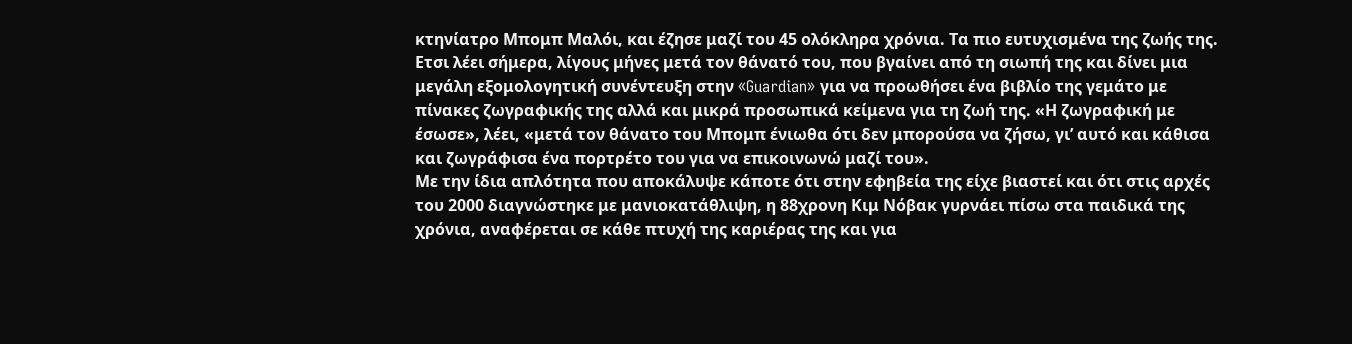κτηνίατρο Μπομπ Μαλόι, και έζησε μαζί του 45 ολόκληρα χρόνια. Τα πιο ευτυχισμένα της ζωής της. Ετσι λέει σήμερα, λίγους μήνες μετά τον θάνατό του, που βγαίνει από τη σιωπή της και δίνει μια μεγάλη εξομολογητική συνέντευξη στην «Guardian» για να προωθήσει ένα βιβλίο της γεμάτο με πίνακες ζωγραφικής της αλλά και μικρά προσωπικά κείμενα για τη ζωή της. «Η ζωγραφική με έσωσε», λέει, «μετά τον θάνατο του Μπομπ ένιωθα ότι δεν μπορούσα να ζήσω, γι’ αυτό και κάθισα και ζωγράφισα ένα πορτρέτο του για να επικοινωνώ μαζί του».
Με την ίδια απλότητα που αποκάλυψε κάποτε ότι στην εφηβεία της είχε βιαστεί και ότι στις αρχές του 2000 διαγνώστηκε με μανιοκατάθλιψη, η 88χρονη Κιμ Νόβακ γυρνάει πίσω στα παιδικά της χρόνια, αναφέρεται σε κάθε πτυχή της καριέρας της και για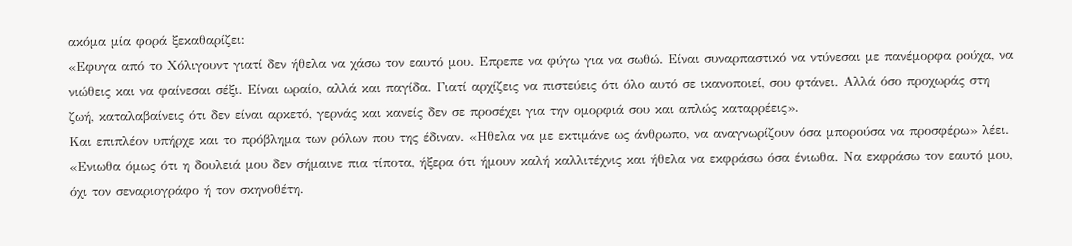ακόμα μία φορά ξεκαθαρίζει:
«Εφυγα από το Χόλιγουντ γιατί δεν ήθελα να χάσω τον εαυτό μου. Επρεπε να φύγω για να σωθώ. Είναι συναρπαστικό να ντύνεσαι με πανέμορφα ρούχα, να νιώθεις και να φαίνεσαι σέξι. Είναι ωραίο, αλλά και παγίδα. Γιατί αρχίζεις να πιστεύεις ότι όλο αυτό σε ικανοποιεί, σου φτάνει. Αλλά όσο προχωράς στη ζωή, καταλαβαίνεις ότι δεν είναι αρκετό, γερνάς και κανείς δεν σε προσέχει για την ομορφιά σου και απλώς καταρρέεις».
Και επιπλέον υπήρχε και το πρόβλημα των ρόλων που της έδιναν. «Ηθελα να με εκτιμάνε ως άνθρωπο, να αναγνωρίζουν όσα μπορούσα να προσφέρω» λέει. «Ενιωθα όμως ότι η δουλειά μου δεν σήμαινε πια τίποτα, ήξερα ότι ήμουν καλή καλλιτέχνις και ήθελα να εκφράσω όσα ένιωθα. Να εκφράσω τον εαυτό μου, όχι τον σεναριογράφο ή τον σκηνοθέτη.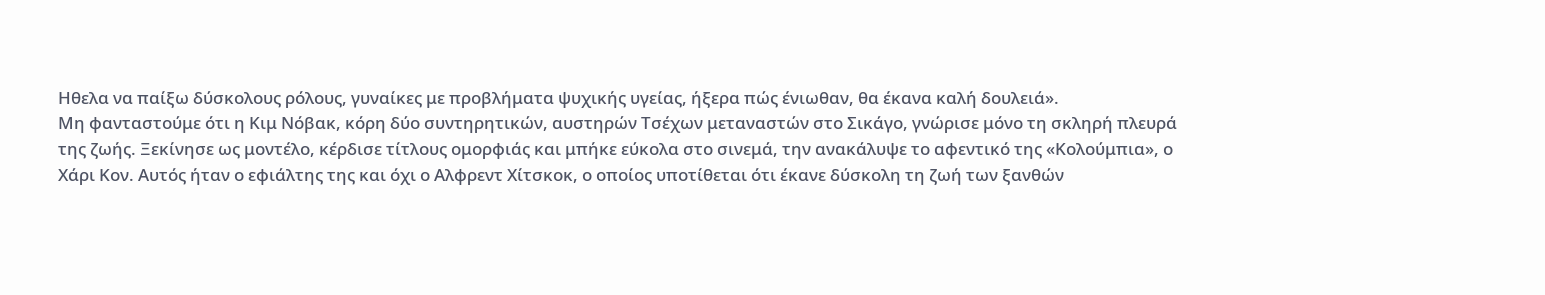Ηθελα να παίξω δύσκολους ρόλους, γυναίκες με προβλήματα ψυχικής υγείας, ήξερα πώς ένιωθαν, θα έκανα καλή δουλειά».
Μη φανταστούμε ότι η Κιμ Νόβακ, κόρη δύο συντηρητικών, αυστηρών Τσέχων μεταναστών στο Σικάγο, γνώρισε μόνο τη σκληρή πλευρά της ζωής. Ξεκίνησε ως μοντέλο, κέρδισε τίτλους ομορφιάς και μπήκε εύκολα στο σινεμά, την ανακάλυψε το αφεντικό της «Κολούμπια», ο Χάρι Κον. Αυτός ήταν ο εφιάλτης της και όχι ο Αλφρεντ Χίτσκοκ, ο οποίος υποτίθεται ότι έκανε δύσκολη τη ζωή των ξανθών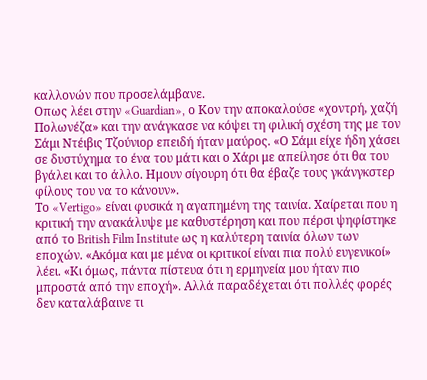καλλονών που προσελάμβανε.
Οπως λέει στην «Guardian», ο Κον την αποκαλούσε «χοντρή, χαζή Πολωνέζα» και την ανάγκασε να κόψει τη φιλική σχέση της με τον Σάμι Ντέιβις Τζούνιορ επειδή ήταν μαύρος. «Ο Σάμι είχε ήδη χάσει σε δυστύχημα το ένα του μάτι και ο Χάρι με απείλησε ότι θα του βγάλει και το άλλο. Ημουν σίγουρη ότι θα έβαζε τους γκάνγκστερ φίλους του να το κάνουν».
Το «Vertigo» είναι φυσικά η αγαπημένη της ταινία. Χαίρεται που η κριτική την ανακάλυψε με καθυστέρηση και που πέρσι ψηφίστηκε από το British Film Institute ως η καλύτερη ταινία όλων των εποχών. «Ακόμα και με μένα οι κριτικοί είναι πια πολύ ευγενικοί» λέει. «Κι όμως, πάντα πίστευα ότι η ερμηνεία μου ήταν πιο μπροστά από την εποχή». Αλλά παραδέχεται ότι πολλές φορές δεν καταλάβαινε τι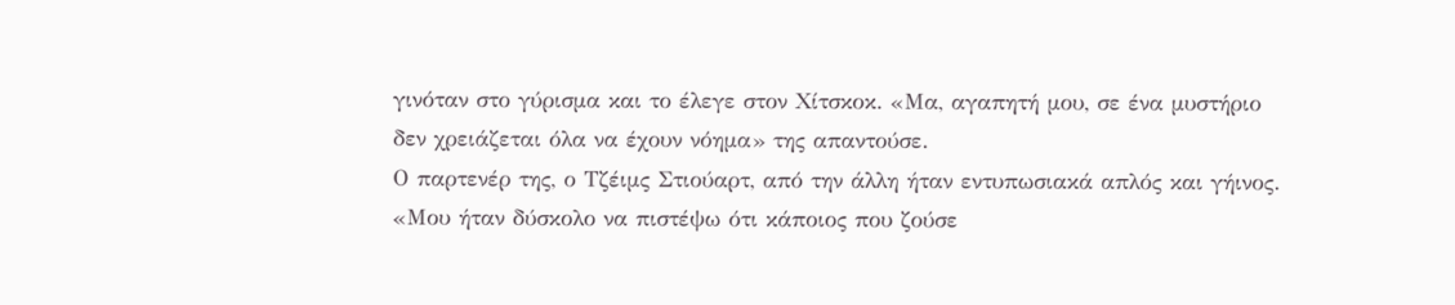γινόταν στο γύρισμα και το έλεγε στον Χίτσκοκ. «Μα, αγαπητή μου, σε ένα μυστήριο δεν χρειάζεται όλα να έχουν νόημα» της απαντούσε.
Ο παρτενέρ της, ο Τζέιμς Στιούαρτ, από την άλλη ήταν εντυπωσιακά απλός και γήινος. «Μου ήταν δύσκολο να πιστέψω ότι κάποιος που ζούσε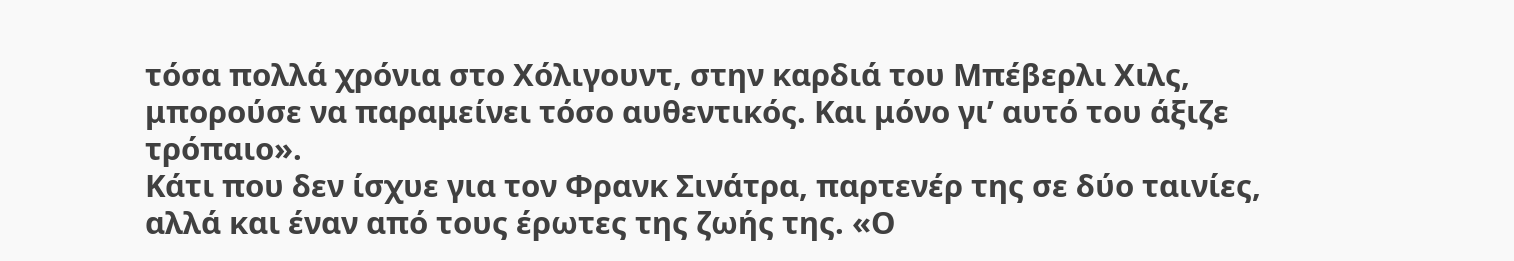τόσα πολλά χρόνια στο Χόλιγουντ, στην καρδιά του Μπέβερλι Χιλς, μπορούσε να παραμείνει τόσο αυθεντικός. Και μόνο γι’ αυτό του άξιζε τρόπαιο».
Κάτι που δεν ίσχυε για τον Φρανκ Σινάτρα, παρτενέρ της σε δύο ταινίες, αλλά και έναν από τους έρωτες της ζωής της. «Ο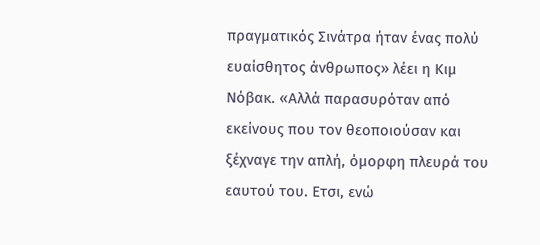πραγματικός Σινάτρα ήταν ένας πολύ ευαίσθητος άνθρωπος» λέει η Κιμ Νόβακ. «Αλλά παρασυρόταν από εκείνους που τον θεοποιούσαν και ξέχναγε την απλή, όμορφη πλευρά του εαυτού του. Ετσι, ενώ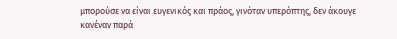μπορούσε να είναι ευγενικός και πράος, γινόταν υπερόπτης, δεν άκουγε κανέναν παρά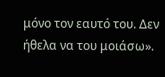μόνο τον εαυτό του. Δεν ήθελα να του μοιάσω».